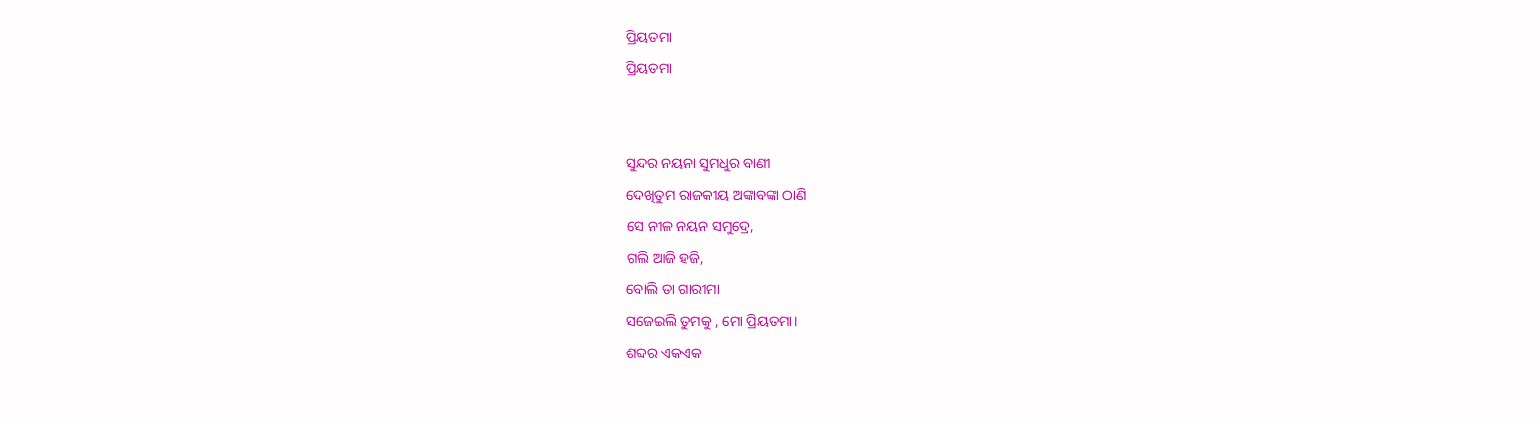ପ୍ରିୟତମା
ପ୍ରିୟତମା


ସୁନ୍ଦର ନୟନା ସୁମଧୁର ବାଣୀ
ଦେଖିତୁମ ରାଜକୀୟ ଅଙ୍କାବଙ୍କା ଠାଣି
ସେ ନୀଳ ନୟନ ସମୁଦ୍ରେ,
ଗଲି ଆଜି ହଜି,
ବୋଲି ତା ଗାରୀମା
ସଜେଇଲି ତୁମକୁ , ମୋ ପ୍ରିୟତମା।
ଶବ୍ଦର ଏକଏକ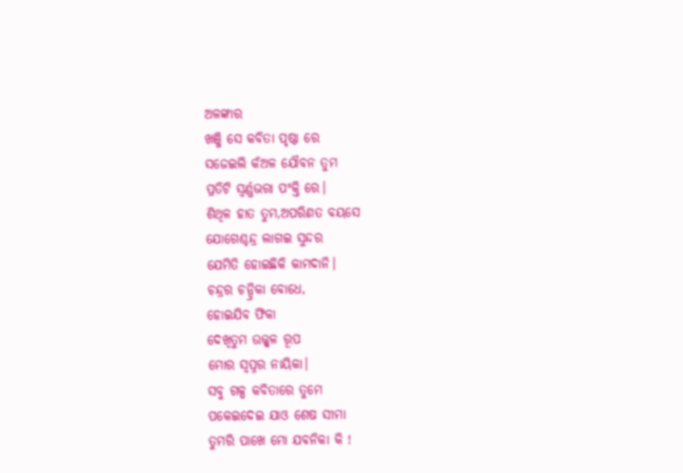ଅଳଙ୍କାର
ଖଞ୍ଜି ସେ କବିତା ପୃଷ୍ଠା ରେ
ସଜେଇଲି କଁଅଳ ଯୌବନ ତୁମ
ପ୍ରତିଟି ସ୍ୱର୍ଣ୍ଣଭରା ପଂକ୍ତି ରେ।
ଶିଥିଳ ହାତ ତୁମ,ଅପରିଣତ ବୟସେ
ଯୋଗେଶ୍ଚନ୍ଦ୍ର ଲାଗଇ ସୁନ୍ଦର
ଯେମିତି ହୋଇଛିକି କାମଦାନି।
ଚନ୍ଦ୍ରର ଚନ୍ଦ୍ରିକା ବୋଧେ,
ହୋଇଯିବ ଫିକା
ଦେଖିତୁମ ଉଜ୍ଜ୍ଵଳ ରୂପ
ମୋର ସ୍ୱପ୍ନର ନାୟିକା।
ସବୁ ଗଳ୍ପ କବିତାରେ ତୁମେ
ପକେଇଦେଇ ଯାଓ ଶେଷ ସୀମା
ତୁମରି ପାଖେ ମୋ ଯବନିକା କି !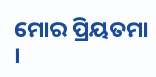ମୋର ପ୍ରିୟତମା ।